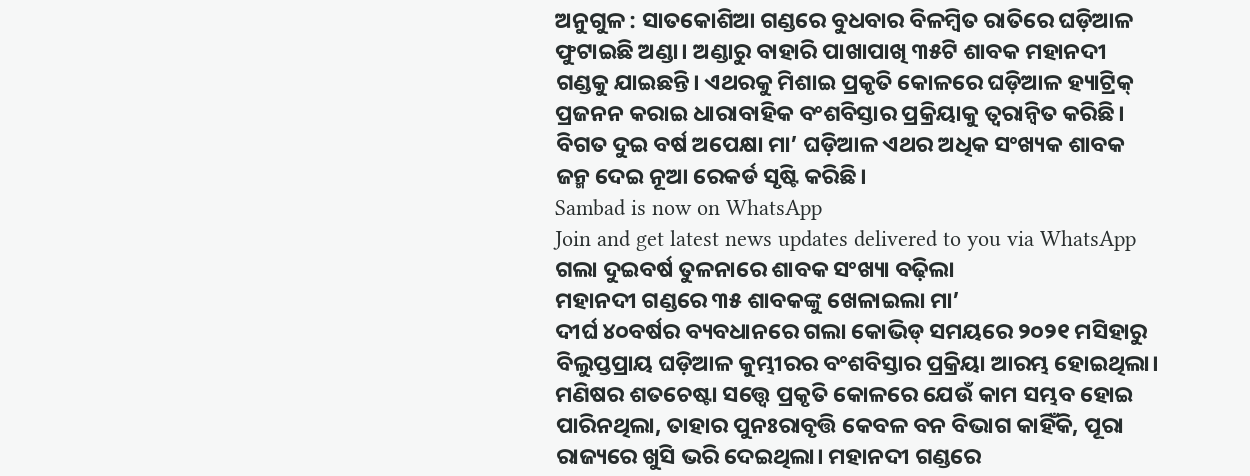ଅନୁଗୁଳ : ସାତକୋଶିଆ ଗଣ୍ଡରେ ବୁଧବାର ବିଳମ୍ବିତ ରାତିରେ ଘଡ଼ିଆଳ ଫୁଟାଇଛି ଅଣ୍ଡା। ଅଣ୍ଡାରୁ ବାହାରି ପାଖାପାଖି ୩୫ଟି ଶାବକ ମହାନଦୀ ଗଣ୍ଡକୁ ଯାଇଛନ୍ତି। ଏଥରକୁ ମିଶାଇ ପ୍ରକୃତି କୋଳରେ ଘଡ଼ିଆଳ ହ୍ୟାଟ୍ରିକ୍ ପ୍ରଜନନ କରାଇ ଧାରାବାହିକ ବଂଶବିସ୍ତାର ପ୍ରକ୍ରିୟାକୁ ତ୍ବରାନ୍ବିତ କରିଛି। ବିଗତ ଦୁଇ ବର୍ଷ ଅପେକ୍ଷା ମା’ ଘଡ଼ିଆଳ ଏଥର ଅଧିକ ସଂଖ୍ୟକ ଶାବକ ଜନ୍ମ ଦେଇ ନୂଆ ରେକର୍ଡ ସୃଷ୍ଟି କରିଛି।
Sambad is now on WhatsApp
Join and get latest news updates delivered to you via WhatsApp
ଗଲା ଦୁଇବର୍ଷ ତୁଳନାରେ ଶାବକ ସଂଖ୍ୟା ବଢ଼ିଲା
ମହାନଦୀ ଗଣ୍ଡରେ ୩୫ ଶାବକଙ୍କୁ ଖେଳାଇଲା ମା’
ଦୀର୍ଘ ୪୦ବର୍ଷର ବ୍ୟବଧାନରେ ଗଲା କୋଭିଡ୍ ସମୟରେ ୨୦୨୧ ମସିହାରୁ ବିଲୁପ୍ତପ୍ରାୟ ଘଡ଼ିଆଳ କୁମ୍ଭୀରର ବଂଶବିସ୍ତାର ପ୍ରକ୍ରିୟା ଆରମ୍ଭ ହୋଇଥିଲା। ମଣିଷର ଶତଚେଷ୍ଟା ସତ୍ତ୍ବେ ପ୍ରକୃତି କୋଳରେ ଯେଉଁ କାମ ସମ୍ଭବ ହୋଇ ପାରିନଥିଲା, ତାହାର ପୁନଃରାବୃତ୍ତି କେବଳ ବନ ବିଭାଗ କାହିଁକି, ପୂରା ରାଜ୍ୟରେ ଖୁସି ଭରି ଦେଇଥିଲା। ମହାନଦୀ ଗଣ୍ଡରେ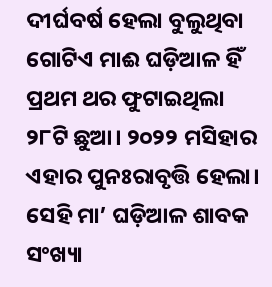ଦୀର୍ଘବର୍ଷ ହେଲା ବୁଲୁଥିବା ଗୋଟିଏ ମାଈ ଘଡ଼ିଆଳ ହିଁ ପ୍ରଥମ ଥର ଫୁଟାଇଥିଲା ୨୮ଟି ଛୁଆ। ୨୦୨୨ ମସିହାର ଏହାର ପୁନଃରାବୃତ୍ତି ହେଲା। ସେହି ମା’ ଘଡ଼ିଆଳ ଶାବକ ସଂଖ୍ୟା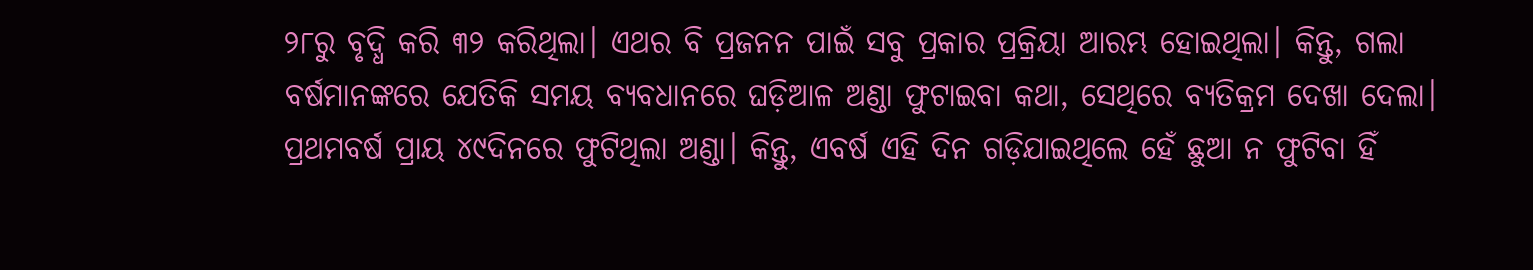୨୮ରୁ ବୃଦ୍ଧି କରି ୩୨ କରିଥିଲା। ଏଥର ବି ପ୍ରଜନନ ପାଇଁ ସବୁ ପ୍ରକାର ପ୍ରକ୍ରିୟା ଆରମ୍ଭ ହୋଇଥିଲା। କିନ୍ତୁ, ଗଲା ବର୍ଷମାନଙ୍କରେ ଯେତିକି ସମୟ ବ୍ୟବଧାନରେ ଘଡ଼ିଆଳ ଅଣ୍ଡା ଫୁଟାଇବା କଥା, ସେଥିରେ ବ୍ୟତିକ୍ରମ ଦେଖା ଦେଲା।
ପ୍ରଥମବର୍ଷ ପ୍ରାୟ ୪୯ଦିନରେ ଫୁଟିଥିଲା ଅଣ୍ଡା। କିନ୍ତୁ, ଏବର୍ଷ ଏହି ଦିନ ଗଡ଼ିଯାଇଥିଲେ ହେଁ ଛୁଆ ନ ଫୁଟିବା ହିଁ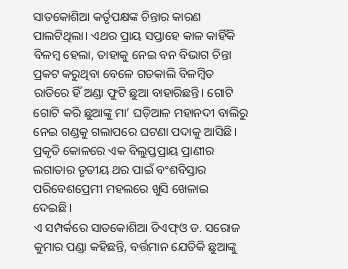ସାତକୋଶିଆ କର୍ତୃପକ୍ଷଙ୍କ ଚିନ୍ତାର କାରଣ ପାଲଟିଥିଲା। ଏଥର ପ୍ରାୟ ସପ୍ତାହେ କାଳ କାହିଁକି ବିଳମ୍ବ ହେଲା, ତାହାକୁ ନେଇ ବନ ବିଭାଗ ଚିନ୍ତା ପ୍ରକଟ କରୁଥିବା ବେଳେ ଗତକାଲି ବିଳମ୍ବିତ ରାତିରେ ହିଁ ଅଣ୍ଡା ଫୁଟି ଛୁଆ ବାହାରିଛନ୍ତି। ଗୋଟି ଗୋଟି କରି ଛୁଆଙ୍କୁ ମା’ ଘଡ଼ିଆଳ ମହାନଦୀ ବାଲିରୁ ନେଇ ଗଣ୍ଡକୁ ଗଲାପରେ ଘଟଣା ପଦାକୁ ଆସିଛି। ପ୍ରକୃତି କୋଳରେ ଏକ ବିଲୁପ୍ତପ୍ରାୟ ପ୍ରାଣୀର ଲଗାତାର ତୃତୀୟ ଥର ପାଇଁ ବଂଶବିସ୍ତାର ପରିବେଶପ୍ରେମୀ ମହଲରେ ଖୁସି ଖେଳାଇ ଦେଇଛି।
ଏ ସମ୍ପର୍କରେ ସାତକୋଶିଆ ଡିଏଫ୍ଓ ଡ. ସରୋଜ କୁମାର ପଣ୍ଡା କହିଛନ୍ତି, ବର୍ତ୍ତମାନ ଯେତିକି ଛୁଆଙ୍କୁ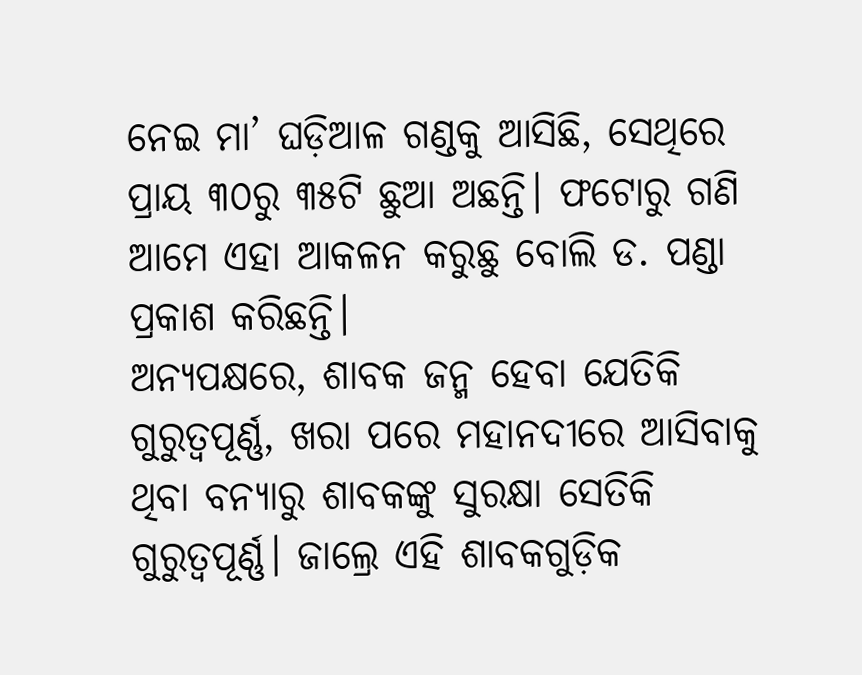ନେଇ ମା’ ଘଡ଼ିଆଳ ଗଣ୍ଡକୁ ଆସିଛି, ସେଥିରେ ପ୍ରାୟ ୩୦ରୁ ୩୫ଟି ଛୁଆ ଅଛନ୍ତି। ଫଟୋରୁ ଗଣି ଆମେ ଏହା ଆକଳନ କରୁଛୁ ବୋଲି ଡ. ପଣ୍ଡା ପ୍ରକାଶ କରିଛନ୍ତି।
ଅନ୍ୟପକ୍ଷରେ, ଶାବକ ଜନ୍ମ ହେବା ଯେତିକି ଗୁରୁତ୍ବପୂର୍ଣ୍ଣ, ଖରା ପରେ ମହାନଦୀରେ ଆସିବାକୁ ଥିବା ବନ୍ୟାରୁ ଶାବକଙ୍କୁ ସୁରକ୍ଷା ସେତିକି ଗୁରୁତ୍ବପୂର୍ଣ୍ଣ। ଜାଲ୍ରେ ଏହି ଶାବକଗୁଡ଼ିକ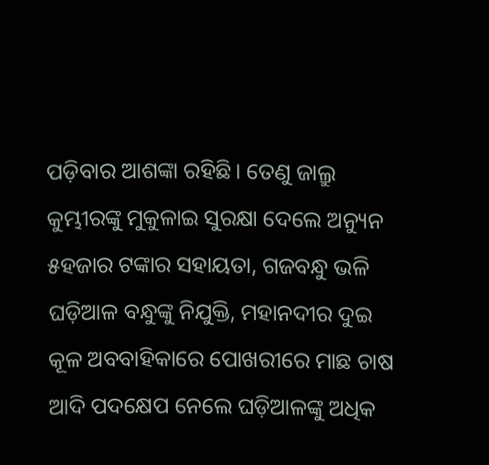ପଡ଼ିବାର ଆଶଙ୍କା ରହିଛି। ତେଣୁ ଜାଲ୍ରୁ କୁମ୍ଭୀରଙ୍କୁ ମୁକୁଳାଇ ସୁରକ୍ଷା ଦେଲେ ଅନ୍ୟୁନ ୫ହଜାର ଟଙ୍କାର ସହାୟତା, ଗଜବନ୍ଧୁ ଭଳି ଘଡ଼ିଆଳ ବନ୍ଧୁଙ୍କୁ ନିଯୁକ୍ତି, ମହାନଦୀର ଦୁଇ କୂଳ ଅବବାହିକାରେ ପୋଖରୀରେ ମାଛ ଚାଷ ଆଦି ପଦକ୍ଷେପ ନେଲେ ଘଡ଼ିଆଳଙ୍କୁ ଅଧିକ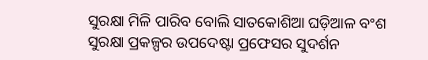ସୁରକ୍ଷା ମିଳି ପାରିବ ବୋଲି ସାତକୋଶିଆ ଘଡ଼ିଆଳ ବଂଶ ସୁରକ୍ଷା ପ୍ରକଳ୍ପର ଉପଦେଷ୍ଟା ପ୍ରଫେସର ସୁଦର୍ଶନ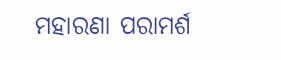ମହାରଣା ପରାମର୍ଶ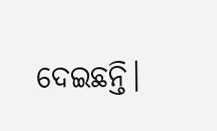ଦେଇଛନ୍ତି।